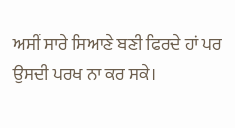ਅਸੀਂ ਸਾਰੇ ਸਿਆਣੇ ਬਣੀ ਫਿਰਦੇ ਹਾਂ ਪਰ ਉਸਦੀ ਪਰਖ ਨਾ ਕਰ ਸਕੇ।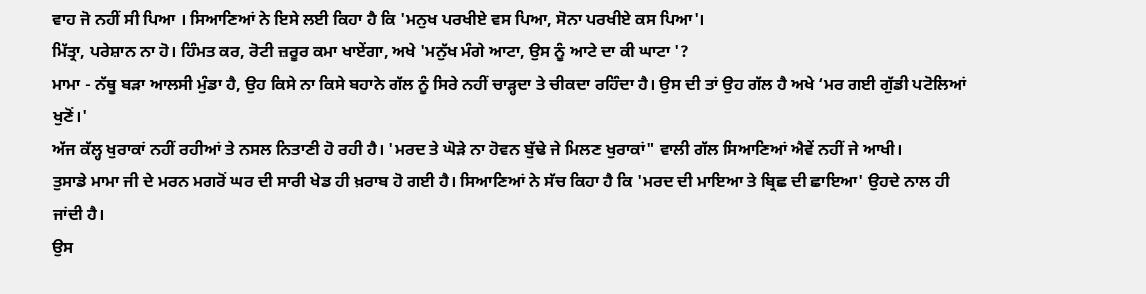ਵਾਹ ਜੋ ਨਹੀਂ ਸੀ ਪਿਆ । ਸਿਆਣਿਆਂ ਨੇ ਇਸੇ ਲਈ ਕਿਹਾ ਹੈ ਕਿ 'ਮਨੁਖ ਪਰਖੀਏ ਵਸ ਪਿਆ, ਸੋਨਾ ਪਰਖੀਏ ਕਸ ਪਿਆ'।
ਮਿੱਤ੍ਰਾ, ਪਰੇਸ਼ਾਨ ਨਾ ਹੋ। ਹਿੰਮਤ ਕਰ, ਰੋਟੀ ਜ਼ਰੂਰ ਕਮਾ ਖਾਏਂਗਾ, ਅਖੇ 'ਮਨੁੱਖ ਮੰਗੇ ਆਟਾ, ਉਸ ਨੂੰ ਆਟੇ ਦਾ ਕੀ ਘਾਟਾ '?
ਮਾਮਾ - ਨੱਥੂ ਬੜਾ ਆਲਸੀ ਮੁੰਡਾ ਹੈ, ਉਹ ਕਿਸੇ ਨਾ ਕਿਸੇ ਬਹਾਨੇ ਗੱਲ ਨੂੰ ਸਿਰੇ ਨਹੀਂ ਚਾੜ੍ਹਦਾ ਤੇ ਚੀਕਦਾ ਰਹਿੰਦਾ ਹੈ। ਉਸ ਦੀ ਤਾਂ ਉਹ ਗੱਲ ਹੈ ਅਖੇ ‘ਮਰ ਗਈ ਗੁੱਡੀ ਪਟੋਲਿਆਂ ਖੁਣੋਂ।'
ਅੱਜ ਕੱਲ੍ਹ ਖੁਰਾਕਾਂ ਨਹੀਂ ਰਹੀਆਂ ਤੇ ਨਸਲ ਨਿਤਾਣੀ ਹੋ ਰਹੀ ਹੈ। 'ਮਰਦ ਤੇ ਘੋੜੇ ਨਾ ਹੋਵਨ ਬੁੱਢੇ ਜੇ ਮਿਲਣ ਖੁਰਾਕਾਂ" ਵਾਲੀ ਗੱਲ ਸਿਆਣਿਆਂ ਐਵੇਂ ਨਹੀਂ ਜੇ ਆਖੀ।
ਤੁਸਾਡੇ ਮਾਮਾ ਜੀ ਦੇ ਮਰਨ ਮਗਰੋਂ ਘਰ ਦੀ ਸਾਰੀ ਖੇਡ ਹੀ ਖ਼ਰਾਬ ਹੋ ਗਈ ਹੈ। ਸਿਆਣਿਆਂ ਨੇ ਸੱਚ ਕਿਹਾ ਹੈ ਕਿ 'ਮਰਦ ਦੀ ਮਾਇਆ ਤੇ ਬ੍ਰਿਛ ਦੀ ਛਾਇਆ' ਉਹਦੇ ਨਾਲ ਹੀ ਜਾਂਦੀ ਹੈ।
ਉਸ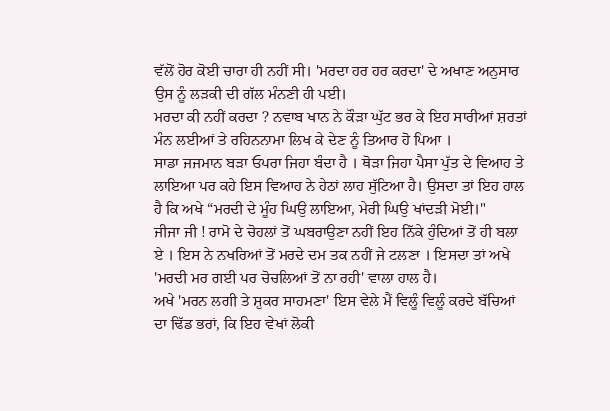ਵੱਲੋਂ ਹੋਰ ਕੋਈ ਚਾਰਾ ਹੀ ਨਹੀਂ ਸੀ। 'ਮਰਦਾ ਹਰ ਹਰ ਕਰਦਾ' ਦੇ ਅਖਾਣ ਅਨੁਸਾਰ ਉਸ ਨੂੰ ਲੜਕੀ ਦੀ ਗੱਲ ਮੰਨਣੀ ਹੀ ਪਈ।
ਮਰਦਾ ਕੀ ਨਹੀਂ ਕਰਦਾ ? ਨਵਾਬ ਖਾਨ ਨੇ ਕੌੜਾ ਘੁੱਟ ਭਰ ਕੇ ਇਹ ਸਾਰੀਆਂ ਸ਼ਰਤਾਂ ਮੰਨ ਲਈਆਂ ਤੇ ਰਹਿਨਨਾਮਾ ਲਿਖ ਕੇ ਦੇਣ ਨੂੰ ਤਿਆਰ ਹੋ ਪਿਆ ।
ਸਾਡਾ ਜਜਮਾਨ ਬੜਾ ਓਪਰਾ ਜਿਹਾ ਬੰਦਾ ਹੈ । ਥੋੜਾ ਜਿਹਾ ਪੈਸਾ ਪੁੱਤ ਦੇ ਵਿਆਹ ਤੇ ਲਾਇਆ ਪਰ ਕਹੇ ਇਸ ਵਿਆਹ ਨੇ ਹੇਠਾਂ ਲਾਹ ਸੁੱਟਿਆ ਹੈ। ਉਸਦਾ ਤਾਂ ਇਹ ਹਾਲ ਹੈ ਕਿ ਅਖੇ “ਮਰਦੀ ਦੇ ਮੂੰਹ ਘਿਉ ਲਾਇਆ, ਮੇਰੀ ਘਿਉ ਖਾਂਦੜੀ ਮੋਈ।"
ਜੀਜਾ ਜੀ ! ਰਾਮੋ ਦੇ ਚੋਹਲਾਂ ਤੋਂ ਘਬਰਾਉਣਾ ਨਹੀਂ ਇਹ ਨਿੱਕੇ ਹੁੰਦਿਆਂ ਤੋਂ ਹੀ ਬਲਾ ਏ । ਇਸ ਨੇ ਨਖਰਿਆਂ ਤੋਂ ਮਰਦੇ ਦਮ ਤਕ ਨਹੀਂ ਜੇ ਟਲਣਾ । ਇਸਦਾ ਤਾਂ ਅਖੇ 'ਮਰਦੀ ਮਰ ਗਈ ਪਰ ਚੋਚਲਿਆਂ ਤੋਂ ਨਾ ਰਹੀ' ਵਾਲਾ ਹਾਲ ਹੈ।
ਅਖੇ 'ਮਰਨ ਲਗੀ ਤੇ ਸ਼ੁਕਰ ਸਾਹਮਣਾ' ਇਸ ਵੇਲੇ ਮੈਂ ਵਿਲੂੰ ਵਿਲੂੰ ਕਰਦੇ ਬੱਚਿਆਂ ਦਾ ਢਿੱਡ ਭਰਾਂ, ਕਿ ਇਹ ਵੇਖਾਂ ਲੋਕੀ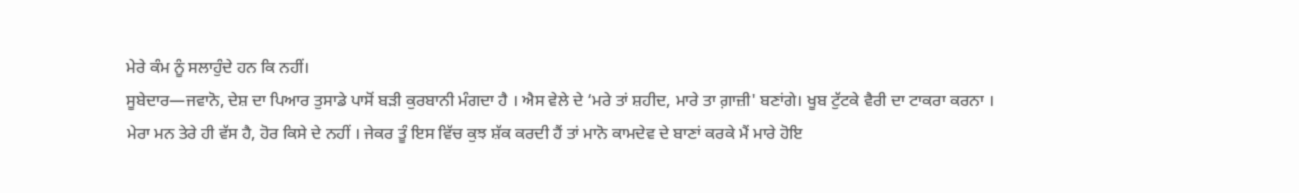ਮੇਰੇ ਕੰਮ ਨੂੰ ਸਲਾਹੁੰਦੇ ਹਨ ਕਿ ਨਹੀਂ।
ਸੂਬੇਦਾਰ—ਜਵਾਨੋ, ਦੇਸ਼ ਦਾ ਪਿਆਰ ਤੁਸਾਡੇ ਪਾਸੋਂ ਬੜੀ ਕੁਰਬਾਨੀ ਮੰਗਦਾ ਹੈ । ਐਸ ਵੇਲੇ ਦੇ ‘ਮਰੇ ਤਾਂ ਸ਼ਹੀਦ, ਮਾਰੇ ਤਾ ਗ਼ਾਜ਼ੀ' ਬਣਾਂਗੇ। ਖੂਬ ਟੁੱਟਕੇ ਵੈਰੀ ਦਾ ਟਾਕਰਾ ਕਰਨਾ ।
ਮੇਰਾ ਮਨ ਤੇਰੇ ਹੀ ਵੱਸ ਹੈ, ਹੋਰ ਕਿਸੇ ਦੇ ਨਹੀਂ । ਜੇਕਰ ਤੂੰ ਇਸ ਵਿੱਚ ਕੁਝ ਸ਼ੱਕ ਕਰਦੀ ਹੈਂ ਤਾਂ ਮਾਨੋ ਕਾਮਦੇਵ ਦੇ ਬਾਣਾਂ ਕਰਕੇ ਮੈਂ ਮਾਰੇ ਹੋਇ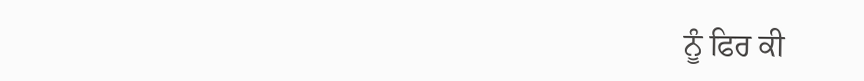ਨੂੰ ਫਿਰ ਕੀ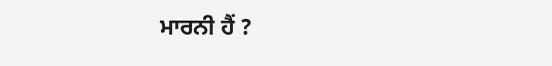ਮਾਰਨੀ ਹੈਂ ?